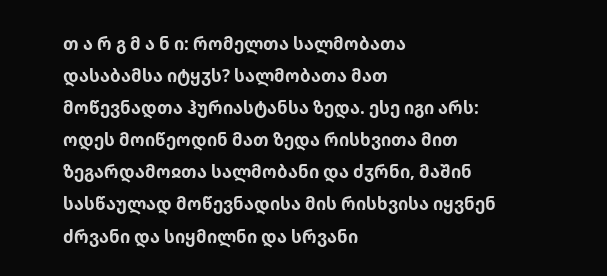თ ა რ გ მ ა ნ ი: რომელთა სალმობათა დასაბამსა იტყჳს? სალმობათა მათ მოწევნადთა ჰურიასტანსა ზედა. ესე იგი არს: ოდეს მოიწეოდინ მათ ზედა რისხვითა მით ზეგარდამოჲთა სალმობანი და ძჳრნი, მაშინ სასწაულად მოწევნადისა მის რისხვისა იყვნენ ძრვანი და სიყმილნი და სრვანი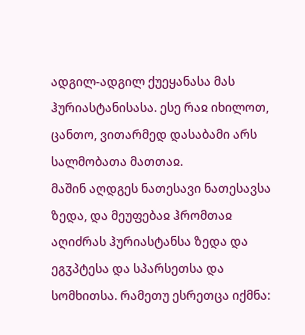ადგილ-ადგილ ქუეყანასა მას ჰურიასტანისასა. ესე რაჲ იხილოთ, ცანთო, ვითარმედ დასაბამი არს სალმობათა მათთაჲ.
მაშინ აღდგეს ნათესავი ნათესავსა ზედა, და მეუფებაჲ ჰრომთაჲ აღიძრას ჰურიასტანსა ზედა და ეგჳპტესა და სპარსეთსა და სომხითსა. რამეთუ ესრეთცა იქმნა: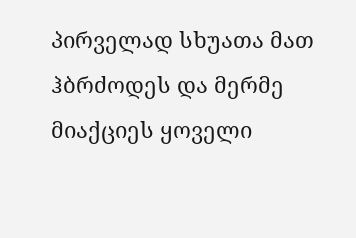პირველად სხუათა მათ ჰბრძოდეს და მერმე მიაქციეს ყოველი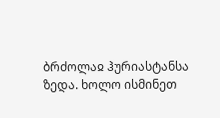ბრძოლაჲ ჰურიასტანსა ზედა. ხოლო ისმინეთ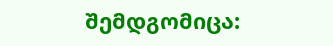შემდგომიცა: